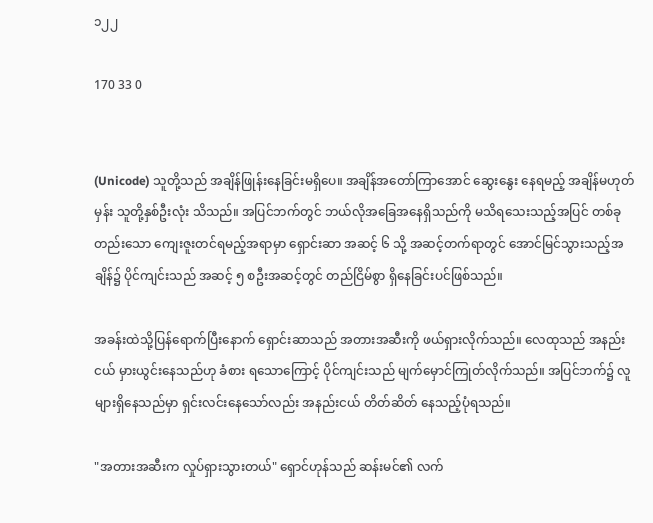၁၂၂

170 33 0


(Unicode) သူတို့သည် အချိန်ဖြုန်းနေခြင်းမရှိပေ။ အချိန်အတော်ကြာအောင် ဆွေးနွေး နေရမည့် အချိန်မဟုတ်မှန်း သူတို့နှစ်ဦးလုံး သိသည်။ အပြင်ဘက်တွင် ဘယ်လိုအခြေအနေရှိသည်ကို မသိရသေးသည့်အပြင် တစ်ခုတည်းသော ကျေးဇူးတင်ရမည့်အရာမှာ ရှောင်းဆာ အဆင့် ၆ သို့ အဆင့်တက်ရာတွင် အောင်မြင်သွားသည့်အချိန်၌ ပိုင်ကျင်းသည် အဆင့် ၅ စဦးအဆင့်တွင် တည်ငြိမ်စွာ ရှိနေခြင်းပင်ဖြစ်သည်။

အခန်းထဲသို့ပြန်ရောက်ပြီးနောက် ရှောင်းဆာသည် အတားအဆီးကို ဖယ်ရှားလိုက်သည်။ လေထုသည် အနည်းငယ် မှားယွင်းနေသည်ဟု ခံစား ရသောကြောင့် ပိုင်ကျင်းသည် မျက်မှောင်ကြုတ်လိုက်သည်။ အပြင်ဘက်၌ လူများရှိနေသည်မှာ ရှင်းလင်းနေသော်လည်း အနည်းငယ် တိတ်ဆိတ် နေသည့်ပုံရသည်။

"အတားအဆီးက လှုပ်ရှားသွားတယ်" ရှောင်ဟုန်သည် ဆန်းမင်၏ လက်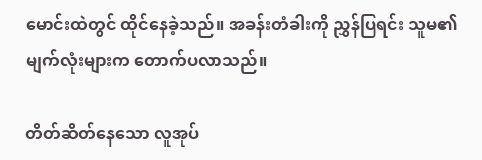မောင်းထဲတွင် ထိုင်နေခဲ့သည်။ အခန်းတံခါးကို ညွှန်ပြရင်း သူမ၏မျက်လုံးများက တောက်ပလာသည်။

တိတ်ဆိတ်နေသော လူအုပ်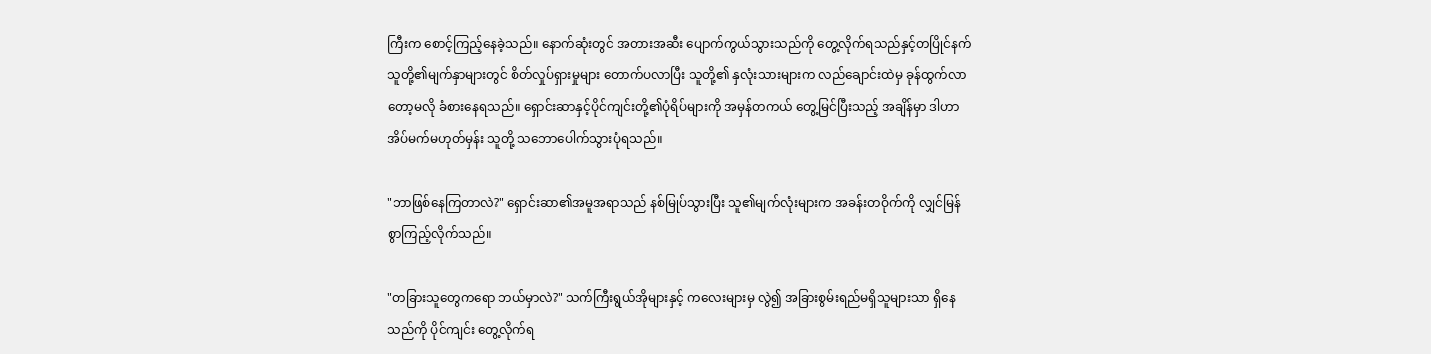ကြီးက စောင့်ကြည့်နေခဲ့သည်။ နောက်ဆုံးတွင် အတားအဆီး ပျောက်ကွယ်သွားသည်ကို တွေ့လိုက်ရသည်နှင့်တပြိုင်နက် သူတို့၏မျက်နှာများတွင် စိတ်လှုပ်ရှားမှုများ တောက်ပလာပြီး သူတို့၏ နှလုံးသားများက လည်ချောင်းထဲမှ ခုန်ထွက်လာတော့မလို ခံစားနေရသည်။ ရှောင်းဆာနှင့်ပိုင်ကျင်းတို့၏ပုံရိပ်များကို အမှန်တကယ် တွေ့မြင်ပြီးသည့် အချိန်မှာ ဒါဟာ အိပ်မက်မဟုတ်မှန်း သူတို့ သဘောပေါက်သွားပုံရသည်။

"ဘာဖြစ်နေကြတာလဲ?" ရှောင်းဆာ၏အမူအရာသည် နစ်မြုပ်သွားပြီး သူ၏မျက်လုံးများက အခန်းတဝိုက်ကို လျှင်မြန်စွာကြည့်လိုက်သည်။

"တခြားသူတွေကရော ဘယ်မှာလဲ?" သက်ကြီးရွယ်အိုများနှင့် ကလေးများမှ လွဲ၍ အခြားစွမ်းရည်မရှိသူများသာ ရှိနေသည်ကို ပိုင်ကျင်း တွေ့လိုက်ရ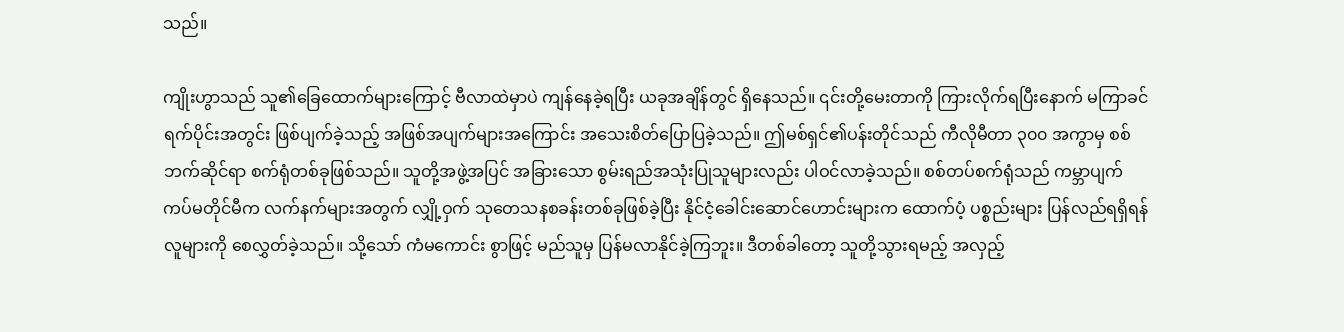သည်။

ကျိုးဟွာသည် သူ၏ခြေထောက်များကြောင့် ဗီလာထဲမှာပဲ ကျန်နေခဲ့ရပြီး ယခုအချိန်တွင် ရှိနေသည်။ ၎င်းတို့မေးတာကို ကြားလိုက်ရပြီးနောက် မကြာခင်ရက်ပိုင်းအတွင်း ဖြစ်ပျက်ခဲ့သည့် အဖြစ်အပျက်များအကြောင်း အသေးစိတ်ပြောပြခဲ့သည်။ ဤမစ်ရှင်၏ပန်းတိုင်သည် ကီလိုမီတာ ၃၀၀ အကွာမှ စစ်ဘက်ဆိုင်ရာ စက်ရုံတစ်ခုဖြစ်သည်။ သူတို့အဖွဲ့အပြင် အခြားသော စွမ်းရည်အသုံးပြုသူများလည်း ပါဝင်လာခဲ့သည်။ စစ်တပ်စက်ရုံသည် ကမ္ဘာပျက်ကပ်မတိုင်မီက လက်နက်များအတွက် လျှို့ဝှက် သုတေသနစခန်းတစ်ခုဖြစ်ခဲ့ပြီး နိုင်ငံ့ခေါင်းဆောင်ဟောင်းများက ထောက်ပံ့ ပစ္စည်းများ ပြန်လည်ရရှိရန် လူများကို စေလွှတ်ခဲ့သည်။ သို့သော် ကံမကောင်း စွာဖြင့် မည်သူမှ ပြန်မလာနိုင်ခဲ့ကြဘူး။ ဒီတစ်ခါတော့ သူတို့သွားရမည့် အလှည့်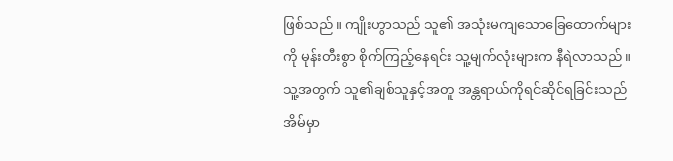ဖြစ်သည်။ ကျိုးဟွာသည် သူ၏ အသုံးမကျသောခြေထောက်များကို မုန်းတီးစွာ စိုက်ကြည့်နေရင်း သူ့မျက်လုံးများက နီရဲလာသည်။ သူ့အတွက် သူ၏ချစ်သူနှင့်အတူ အန္တရာယ်ကိုရင်ဆိုင်ရခြင်းသည် အိမ်မှာ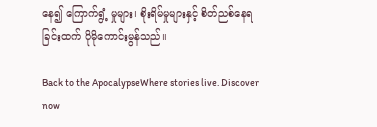နေ၍ ကြောက်ရွံ့ မှုများ၊ စိုးရိမ်မှုများနှင့် စိတ်ညစ်နေရခြင်းထက် ပိုမိုကောင်းမွန်သည်။

Back to the ApocalypseWhere stories live. Discover now